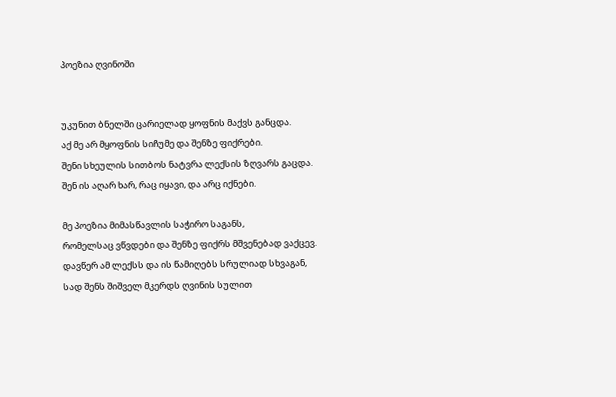პოეზია ღვინოში


უკუნით ბნელში ცარიელად ყოფნის მაქვს განცდა.
აქ მე არ მყოფნის სიჩუმე და შენზე ფიქრები.
შენი სხეულის სითბოს ნატვრა ლექსის ზღვარს გაცდა.
შენ ის აღარ ხარ, რაც იყავი, და არც იქნები.

მე პოეზია მიმასწავლის საჭირო საგანს,
რომელსაც ვწვდები და შენზე ფიქრს მშვენებად ვაქცევ.
დავწერ ამ ლექსს და ის წამიღებს სრულიად სხვაგან,
სად შენს შიშველ მკერდს ღვინის სულით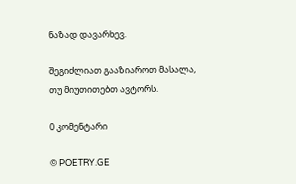ნაზად დავარხევ.

შეგიძლიათ გააზიაროთ მასალა, თუ მიუთითებთ ავტორს.

0 კომენტარი

© POETRY.GE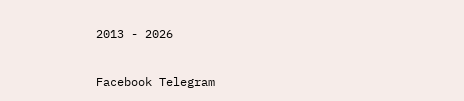2013 - 2026

Facebook Telegram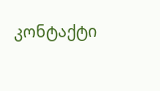კონტაქტი